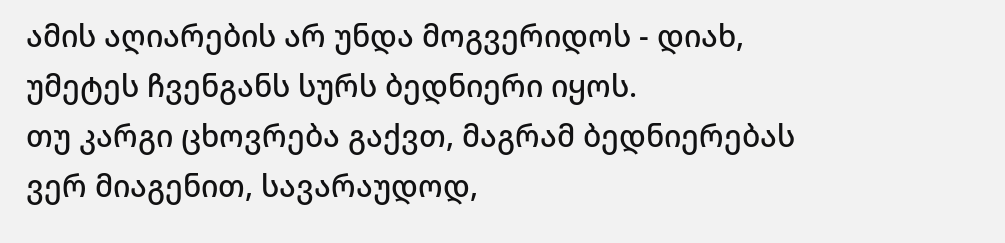ამის აღიარების არ უნდა მოგვერიდოს - დიახ, უმეტეს ჩვენგანს სურს ბედნიერი იყოს.
თუ კარგი ცხოვრება გაქვთ, მაგრამ ბედნიერებას ვერ მიაგენით, სავარაუდოდ,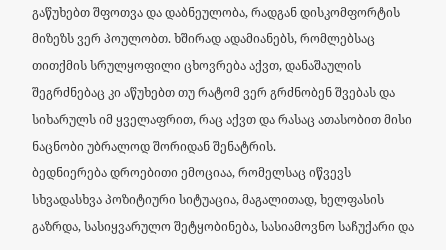გაწუხებთ შფოთვა და დაბნეულობა, რადგან დისკომფორტის მიზეზს ვერ პოულობთ. ხშირად ადამიანებს, რომლებსაც თითქმის სრულყოფილი ცხოვრება აქვთ, დანაშაულის შეგრძნებაც კი აწუხებთ თუ რატომ ვერ გრძნობენ შვებას და სიხარულს იმ ყველაფრით, რაც აქვთ და რასაც ათასობით მისი ნაცნობი უბრალოდ შორიდან შენატრის.
ბედნიერება დროებითი ემოციაა, რომელსაც იწვევს სხვადასხვა პოზიტიური სიტუაცია, მაგალითად, ხელფასის გაზრდა, სასიყვარულო შეტყობინება, სასიამოვნო საჩუქარი და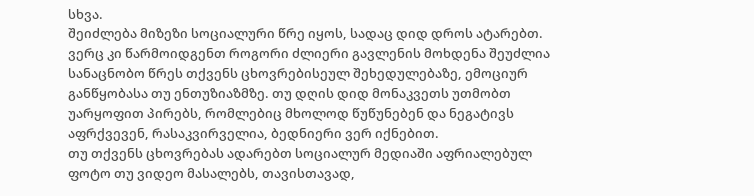სხვა.
შეიძლება მიზეზი სოციალური წრე იყოს, სადაც დიდ დროს ატარებთ. ვერც კი წარმოიდგენთ როგორი ძლიერი გავლენის მოხდენა შეუძლია სანაცნობო წრეს თქვენს ცხოვრებისეულ შეხედულებაზე, ემოციურ განწყობასა თუ ენთუზიაზმზე. თუ დღის დიდ მონაკვეთს უთმობთ უარყოფით პირებს, რომლებიც მხოლოდ წუწუნებენ და ნეგატივს აფრქვევენ, რასაკვირველია, ბედნიერი ვერ იქნებით.
თუ თქვენს ცხოვრებას ადარებთ სოციალურ მედიაში აფრიალებულ ფოტო თუ ვიდეო მასალებს, თავისთავად,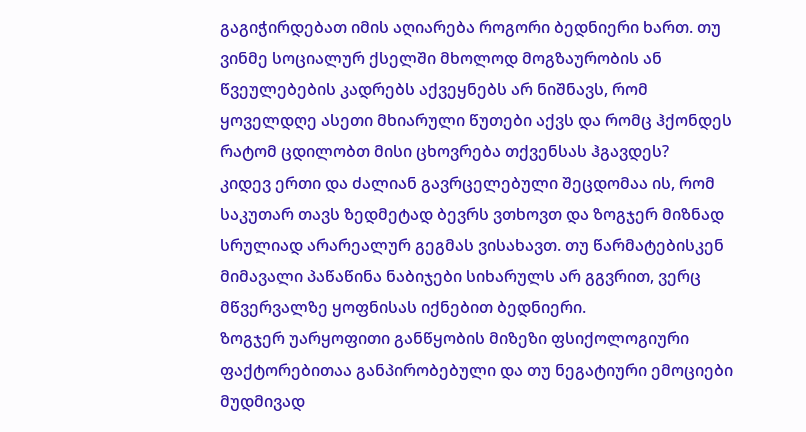გაგიჭირდებათ იმის აღიარება როგორი ბედნიერი ხართ. თუ ვინმე სოციალურ ქსელში მხოლოდ მოგზაურობის ან წვეულებების კადრებს აქვეყნებს არ ნიშნავს, რომ ყოველდღე ასეთი მხიარული წუთები აქვს და რომც ჰქონდეს რატომ ცდილობთ მისი ცხოვრება თქვენსას ჰგავდეს?
კიდევ ერთი და ძალიან გავრცელებული შეცდომაა ის, რომ საკუთარ თავს ზედმეტად ბევრს ვთხოვთ და ზოგჯერ მიზნად სრულიად არარეალურ გეგმას ვისახავთ. თუ წარმატებისკენ მიმავალი პაწაწინა ნაბიჯები სიხარულს არ გგვრით, ვერც მწვერვალზე ყოფნისას იქნებით ბედნიერი.
ზოგჯერ უარყოფითი განწყობის მიზეზი ფსიქოლოგიური ფაქტორებითაა განპირობებული და თუ ნეგატიური ემოციები მუდმივად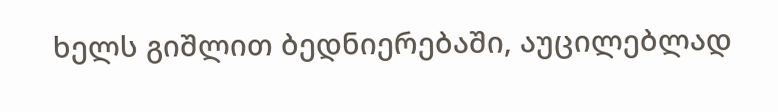ხელს გიშლით ბედნიერებაში, აუცილებლად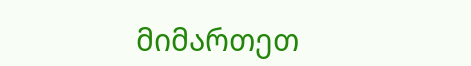მიმართეთ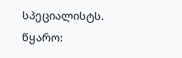სპეციალისტს.
წყარო: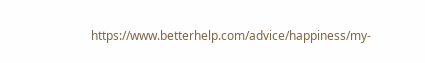https://www.betterhelp.com/advice/happiness/my-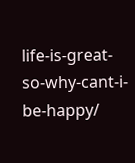life-is-great-so-why-cant-i-be-happy/